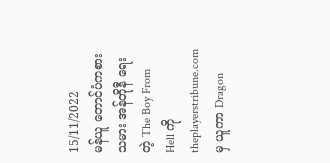15/11/2022
မန်ယူ တောင်ပံကစားသမား အန်တိုနီ ရေးတဲ့ The Boy From Hell ကို theplayerstribune.com မှ ယူကာ Dragon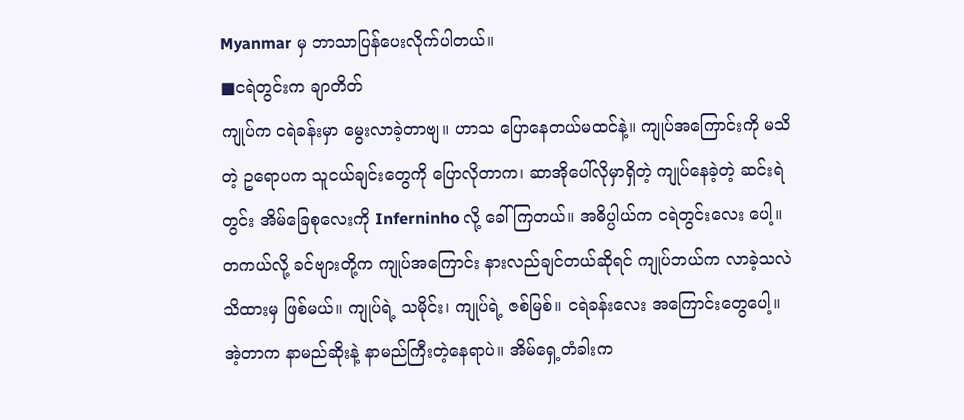Myanmar မှ ဘာသာပြန်ပေးလိုက်ပါတယ်။
■ငရဲတွင်းက ချာတိတ်
ကျုပ်က ငရဲခန်းမှာ မွေးလာခဲ့တာဗျ။ ဟာသ ပြောနေတယ်မထင်နဲ့။ ကျုပ်အကြောင်းကို မသိတဲ့ ဥရောပက သူငယ်ချင်းတွေကို ပြောလိုတာက၊ ဆာအိုပေါ်လိုမှာရှိတဲ့ ကျုပ်နေခဲ့တဲ့ ဆင်းရဲတွင်း အိမ်ခြေစုလေးကို Inferninho လို့ ခေါ်ကြတယ်။ အဓိပ္ပါယ်က ငရဲတွင်းလေး ပေါ့။
တကယ်လို့ ခင်ဗျားတို့က ကျုပ်အကြောင်း နားလည်ချင်တယ်ဆိုရင် ကျုပ်ဘယ်က လာခဲ့သလဲ သိထားမှ ဖြစ်မယ်။ ကျုပ်ရဲ့ သမိုင်း၊ ကျုပ်ရဲ့ ဇစ်မြစ်။ ငရဲခန်းလေး အကြောင်းတွေပေါ့။
အဲ့တာက နာမည်ဆိုးနဲ့ နာမည်ကြီးတဲ့နေရာပဲ။ အိမ်ရှေ့တံခါးက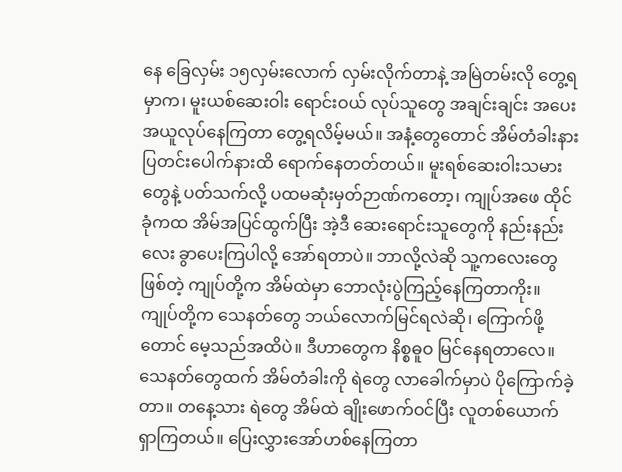နေ ခြေလှမ်း ၁၅လှမ်းလောက် လှမ်းလိုက်တာနဲ့ အမြဲတမ်းလို တွေ့ရမှာက၊ မူးယစ်ဆေးဝါး ရောင်းဝယ် လုပ်သူတွေ အချင်းချင်း အပေးအယူလုပ်နေကြတာ တွေ့ရလိမ့်မယ်။ အနံ့တွေတောင် အိမ်တံခါးနား ပြတင်းပေါက်နားထိ ရောက်နေတတ်တယ်။ မူးရစ်ဆေးဝါးသမားတွေနဲ့ ပတ်သက်လို့ ပထမဆုံးမှတ်ဉာဏ်ကတော့၊ ကျုပ်အဖေ ထိုင်ခုံကထ အိမ်အပြင်ထွက်ပြီး အဲ့ဒီ ဆေးရောင်းသူတွေကို နည်းနည်းလေး ခွာပေးကြပါလို့ အော်ရတာပဲ။ ဘာလို့လဲဆို သူ့ကလေးတွေဖြစ်တဲ့ ကျုပ်တို့က အိမ်ထဲမှာ ဘောလုံးပွဲကြည့်နေကြတာကိုး။
ကျုပ်တို့က သေနတ်တွေ ဘယ်လောက်မြင်ရလဲဆို၊ ကြောက်ဖို့တောင် မေ့သည်အထိပဲ။ ဒီဟာတွေက နိစ္စဓူဝ မြင်နေရတာလေ။ သေနတ်တွေထက် အိမ်တံခါးကို ရဲတွေ လာခေါက်မှာပဲ ပိုကြောက်ခဲ့တာ။ တနေ့သား ရဲတွေ အိမ်ထဲ ချိုးဖောက်ဝင်ပြီး လူတစ်ယောက် ရှာကြတယ်။ ပြေးလွှားအော်ဟစ်နေကြတာ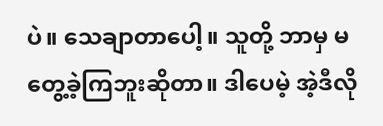ပဲ။ သေချာတာပေါ့။ သူတို့ ဘာမှ မတွေ့ခဲ့ကြဘူးဆိုတာ။ ဒါပေမဲ့ အဲ့ဒီလို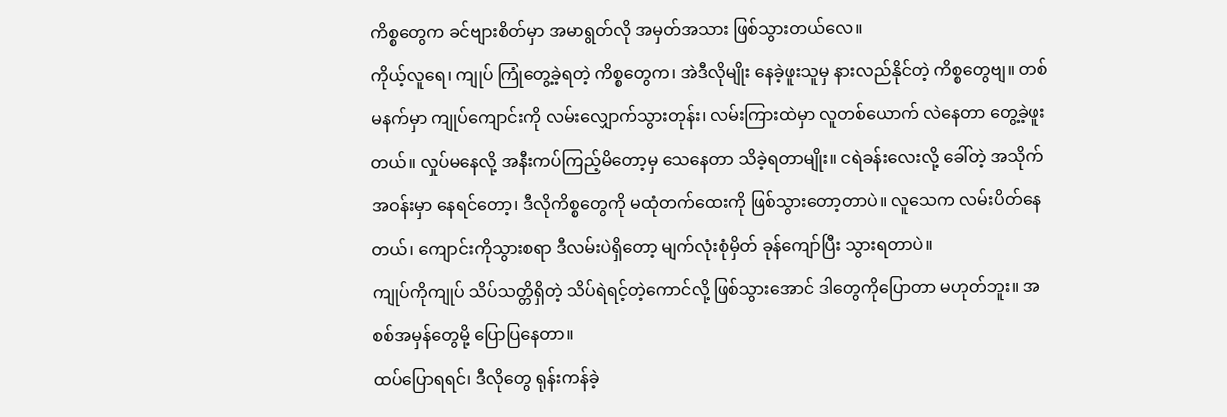ကိစ္စတွေက ခင်ဗျားစိတ်မှာ အမာရွတ်လို အမှတ်အသား ဖြစ်သွားတယ်လေ။
ကိုယ့်လူရေ၊ ကျုပ် ကြုံတွေ့ခဲ့ရတဲ့ ကိစ္စတွေက၊ အဲဒီလိုမျိုး နေခဲ့ဖူးသူမှ နားလည်နိုင်တဲ့ ကိစ္စတွေဗျ။ တစ်မနက်မှာ ကျုပ်ကျောင်းကို လမ်းလျှောက်သွားတုန်း၊ လမ်းကြားထဲမှာ လူတစ်ယောက် လဲနေတာ တွေ့ခဲ့ဖူးတယ်။ လှုပ်မနေလို့ အနီးကပ်ကြည့်မိတော့မှ သေနေတာ သိခဲ့ရတာမျိုး။ ငရဲခန်းလေးလို့ ခေါ်တဲ့ အသိုက်အဝန်းမှာ နေရင်တော့၊ ဒီလိုကိစ္စတွေကို မထုံတက်ထေးကို ဖြစ်သွားတော့တာပဲ။ လူသေက လမ်းပိတ်နေတယ်၊ ကျောင်းကိုသွားစရာ ဒီလမ်းပဲရှိတော့ မျက်လုံးစုံမှိတ် ခုန်ကျော်ပြီး သွားရတာပဲ။
ကျုပ်ကိုကျုပ် သိပ်သတ္တိရှိတဲ့ သိပ်ရဲရင့်တဲ့ကောင်လို့ ဖြစ်သွားအောင် ဒါတွေကိုပြောတာ မဟုတ်ဘူး။ အစစ်အမှန်တွေမို့ ပြောပြနေတာ။
ထပ်ပြောရရင်၊ ဒီလိုတွေ ရုန်းကန်ခဲ့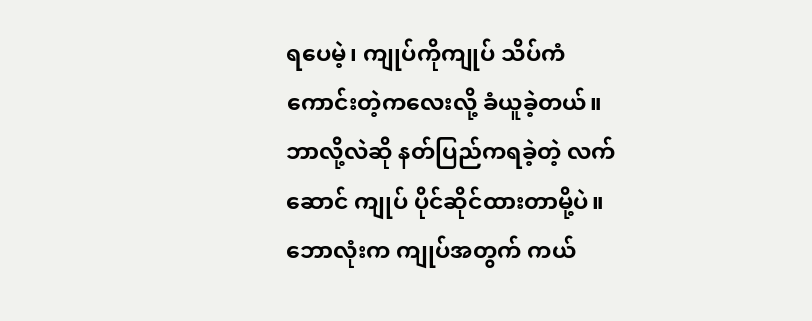ရပေမဲ့၊ ကျုပ်ကိုကျုပ် သိပ်ကံကောင်းတဲ့ကလေးလို့ ခံယူခဲ့တယ်။ ဘာလို့လဲဆို နတ်ပြည်ကရခဲ့တဲ့ လက်ဆောင် ကျုပ် ပိုင်ဆိုင်ထားတာမို့ပဲ။ ဘောလုံးက ကျုပ်အတွက် ကယ်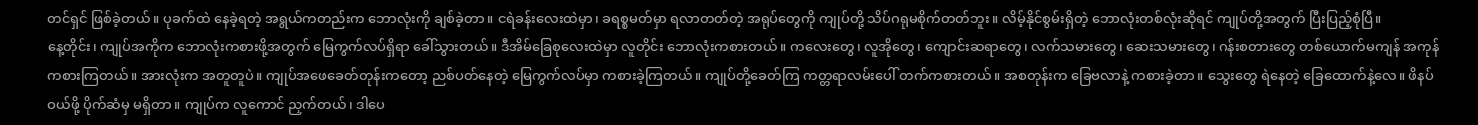တင်ရှင် ဖြစ်ခဲ့တယ်။ ပုခက်ထဲ နေခဲ့ရတဲ့ အရွယ်ကတည်းက ဘောလုံးကို ချစ်ခဲ့တာ။ ငရဲခန်းလေးထဲမှာ၊ ခရစ္စမတ်မှာ ရလာတတ်တဲ့ အရုပ်တွေကို ကျုပ်တို့ သိပ်ဂရုမစိုက်တတ်ဘူး။ လိမ့်နိုင်စွမ်းရှိတဲ့ ဘောလုံးတစ်လုံးဆိုရင် ကျုပ်တို့အတွက် ပြီးပြည့်စုံပြီ။
နေ့တိုင်း၊ ကျုပ်အကိုက ဘောလုံးကစားဖို့အတွက် မြေကွက်လပ်ရှိရာ ခေါ်သွားတယ်။ ဒီအိမ်ခြေစုလေးထဲမှာ လူတိုင်း ဘောလုံးကစားတယ်။ ကလေးတွေ၊ လူအိုတွေ၊ ကျောင်းဆရာတွေ၊ လက်သမားတွေ၊ ဆေးသမားတွေ၊ ဂန်းစတားတွေ တစ်ယောက်မကျန် အကုန် ကစားကြတယ်။ အားလုံးက အတူတူပဲ။ ကျုပ်အဖေခေတ်တုန်းကတော့ ညစ်ပတ်နေတဲ့ မြေကွက်လပ်မှာ ကစားခဲ့ကြတယ်။ ကျုပ်တို့ခေတ်ကြ ကတ္တရာလမ်းပေါ် တက်ကစားတယ်။ အစတုန်းက ခြေဗလာနဲ့ ကစားခဲ့တာ။ သွေးတွေ ရဲနေတဲ့ ခြေထောက်နဲ့လေ။ ဖိနပ်ဝယ်ဖို့ ပိုက်ဆံမှ မရှိတာ။ ကျုပ်က လူကောင် ညှက်တယ်၊ ဒါပေ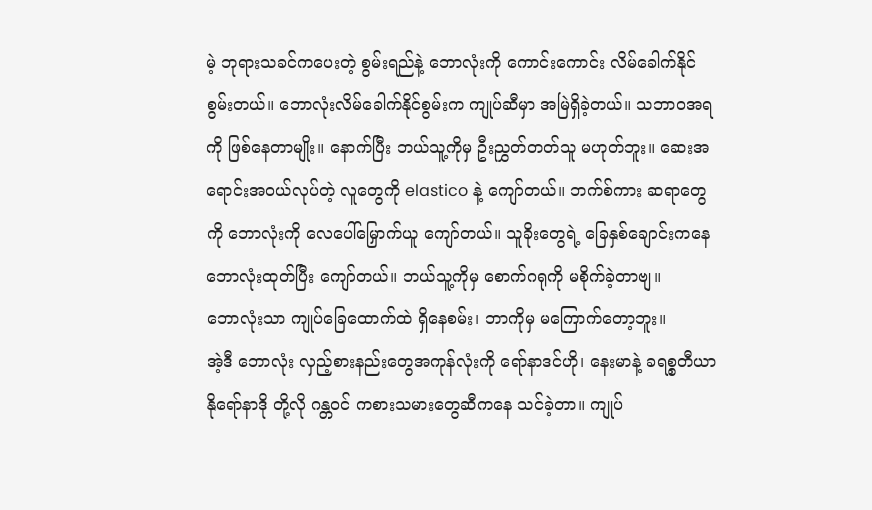မဲ့ ဘုရားသခင်ကပေးတဲ့ စွမ်းရည်နဲ့ ဘောလုံးကို ကောင်းကောင်း လိမ်ခေါက်နိုင်စွမ်းတယ်။ ဘောလုံးလိမ်ခေါက်နိုင်စွမ်းက ကျုပ်ဆီမှာ အမြဲရှိခဲ့တယ်။ သဘာဝအရကို ဖြစ်နေတာမျိုး။ နောက်ပြီး ဘယ်သူ့ကိုမှ ဦးညွှတ်တတ်သူ မဟုတ်ဘူး။ ဆေးအရောင်းအဝယ်လုပ်တဲ့ လူတွေကို elastico နဲ့ ကျော်တယ်။ ဘက်စ်ကား ဆရာတွေကို ဘောလုံးကို လေပေါ်မြှောက်ယူ ကျော်တယ်။ သူခိုးတွေရဲ့ ခြေနှစ်ချောင်းကနေ ဘောလုံးထုတ်ပြီး ကျော်တယ်။ ဘယ်သူ့ကိုမှ စောက်ဂရုကို မစိုက်ခဲ့တာဗျ။
ဘောလုံးသာ ကျုပ်ခြေထောက်ထဲ ရှိနေစမ်း၊ ဘာကိုမှ မကြောက်တော့ဘူး။
အဲ့ဒီ ဘောလုံး လှည့်စားနည်းတွေအကုန်လုံးကို ရော်နာဒင်ဟို၊ နေးမာနဲ့ ခရစ္စတီယာနိုရော်နာဒို တို့လို ဂန္တဝင် ကစားသမားတွေဆီကနေ သင်ခဲ့တာ။ ကျုပ်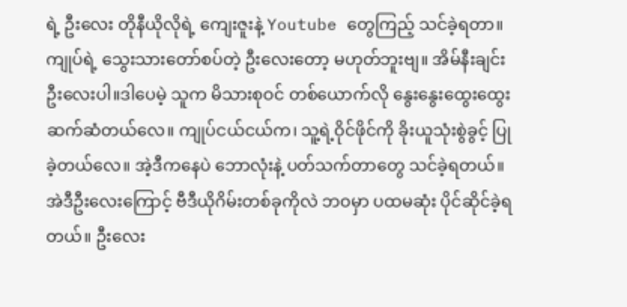ရဲ့ ဦးလေး တိုနီယိုလိုရဲ့ ကျေးဇူးနဲ့ Youtube တွေကြည့် သင်ခဲ့ရတာ။ ကျုပ်ရဲ့ သွေးသားတော်စပ်တဲ့ ဦးလေးတော့ မဟုတ်ဘူးဗျ။ အိမ်နီးချင်း ဦးလေးပါ။ဒါပေမဲ့ သူက မိသားစုဝင် တစ်ယောက်လို နွေးနွေးထွေးထွေး ဆက်ဆံတယ်လေ။ ကျုပ်ငယ်ငယ်က၊ သူ့ရဲ့ဝိုင်ဖိုင်ကို ခိုးယူသုံးစွဲခွင့် ပြုခဲ့တယ်လေ။ အဲ့ဒီကနေပဲ ဘောလုံးနဲ့ ပတ်သက်တာတွေ သင်ခဲ့ရတယ်။ အဲဒီဦးလေးကြောင့် ဗီဒီယိုဂိမ်းတစ်ခုကိုလဲ ဘဝမှာ ပထမဆုံး ပိုင်ဆိုင်ခဲ့ရတယ်။ ဦးလေး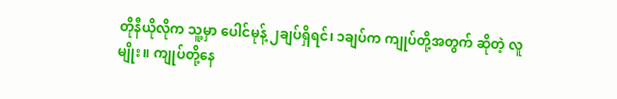တိုနီယိုလိုက သူ့မှာ ပေါင်မုန့် ၂ချပ်ရှိရင်၊ ၁ချပ်က ကျုပ်တို့အတွက် ဆိုတဲ့ လူမျိုး။ ကျုပ်တို့နေ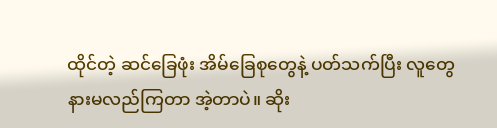ထိုင်တဲ့ ဆင်ခြေဖုံး အိမ်ခြေစုတွေနဲ့ ပတ်သက်ပြီး လူတွေ နားမလည်ကြတာ အဲ့တာပဲ။ ဆိုး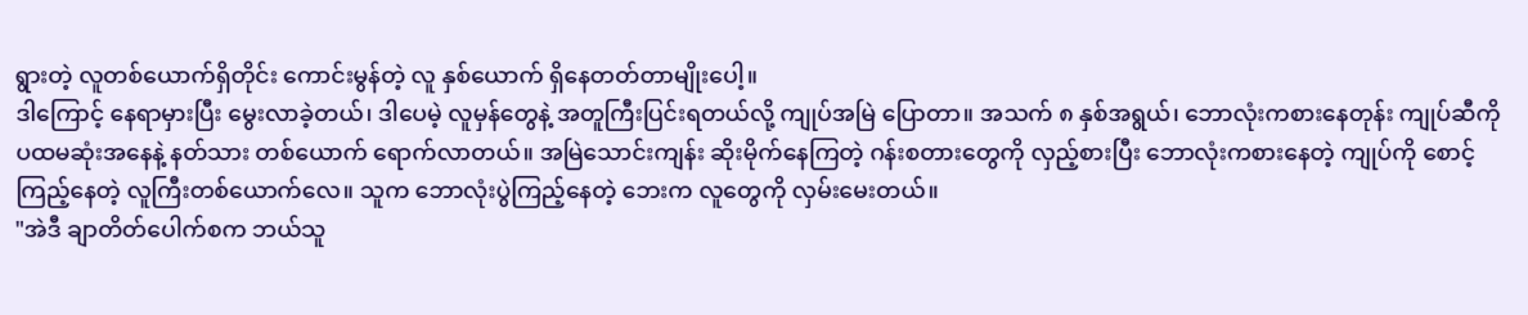ရွားတဲ့ လူတစ်ယောက်ရှိတိုင်း ကောင်းမွန်တဲ့ လူ နှစ်ယောက် ရှိနေတတ်တာမျိုးပေါ့။
ဒါကြောင့် နေရာမှားပြီး မွေးလာခဲ့တယ်၊ ဒါပေမဲ့ လူမှန်တွေနဲ့ အတူကြီးပြင်းရတယ်လို့ ကျုပ်အမြဲ ပြောတာ။ အသက် ၈ နှစ်အရွယ်၊ ဘောလုံးကစားနေတုန်း ကျုပ်ဆီကို ပထမဆုံးအနေနဲ့ နတ်သား တစ်ယောက် ရောက်လာတယ်။ အမြဲသောင်းကျန်း ဆိုးမိုက်နေကြတဲ့ ဂန်းစတားတွေကို လှည့်စားပြီး ဘောလုံးကစားနေတဲ့ ကျုပ်ကို စောင့်ကြည့်နေတဲ့ လူကြီးတစ်ယောက်လေ။ သူက ဘောလုံးပွဲကြည့်နေတဲ့ ဘေးက လူတွေကို လှမ်းမေးတယ်။
"အဲဒီ ချာတိတ်ပေါက်စက ဘယ်သူ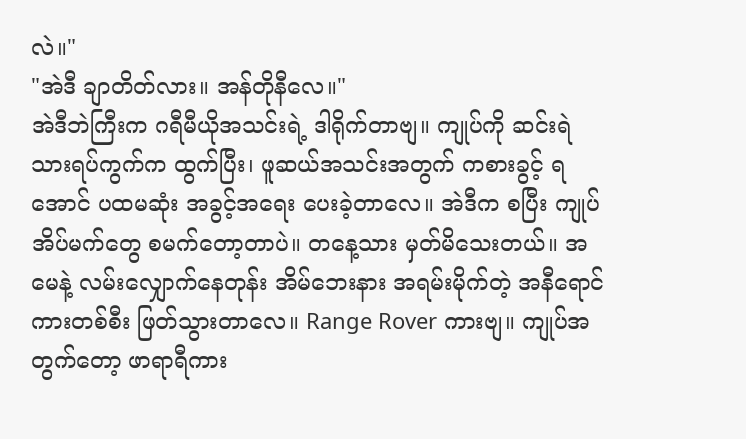လဲ။"
"အဲဒီ ချာတိတ်လား။ အန်တိုနီလေ။"
အဲဒီဘဲကြီးက ဂရီမီယိုအသင်းရဲ့ ဒါရိုက်တာဗျ။ ကျုပ်ကို ဆင်းရဲသားရပ်ကွက်က ထွက်ပြီး၊ ဖူဆယ်အသင်းအတွက် ကစားခွင့် ရအောင် ပထမဆုံး အခွင့်အရေး ပေးခဲ့တာလေ။ အဲဒီက စပြီး ကျုပ် အိပ်မက်တွေ စမက်တော့တာပဲ။ တနေ့သား မှတ်မိသေးတယ်။ အမေနဲ့ လမ်းလျှောက်နေတုန်း အိမ်ဘေးနား အရမ်းမိုက်တဲ့ အနီရောင် ကားတစ်စီး ဖြတ်သွားတာလေ။ Range Rover ကားဗျ။ ကျုပ်အတွက်တော့ ဖာရာရီကား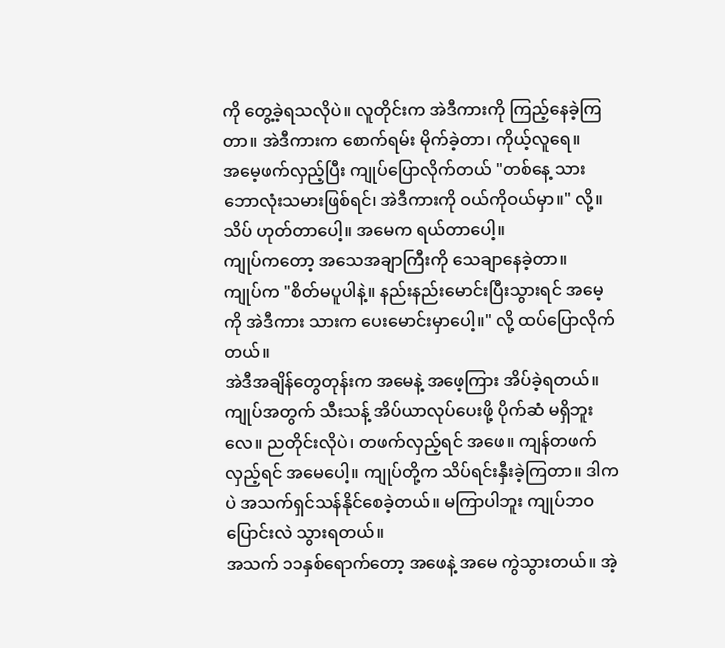ကို တွေ့ခဲ့ရသလိုပဲ။ လူတိုင်းက အဲဒီကားကို ကြည့်နေခဲ့ကြတာ။ အဲဒီကားက စောက်ရမ်း မိုက်ခဲ့တာ၊ ကိုယ့်လူရေ။
အမေ့ဖက်လှည့်ပြီး ကျုပ်ပြောလိုက်တယ် "တစ်နေ့ သား ဘောလုံးသမားဖြစ်ရင်၊ အဲဒီကားကို ဝယ်ကိုဝယ်မှာ။" လို့။
သိပ် ဟုတ်တာပေါ့။ အမေက ရယ်တာပေါ့။
ကျုပ်ကတော့ အသေအချာကြီးကို သေချာနေခဲ့တာ။
ကျုပ်က "စိတ်မပူပါနဲ့။ နည်းနည်းမောင်းပြီးသွားရင် အမေ့ကို အဲဒီကား သားက ပေးမောင်းမှာပေါ့။" လို့ ထပ်ပြောလိုက်တယ်။
အဲဒီအချိန်တွေတုန်းက အမေနဲ့ အဖေ့ကြား အိပ်ခဲ့ရတယ်။ ကျုပ်အတွက် သီးသန့် အိပ်ယာလုပ်ပေးဖို့ ပိုက်ဆံ မရှိဘူးလေ။ ညတိုင်းလိုပဲ၊ တဖက်လှည့်ရင် အဖေ။ ကျန်တဖက်လှည့်ရင် အမေပေါ့။ ကျုပ်တို့က သိပ်ရင်းနှီးခဲ့ကြတာ။ ဒါကပဲ အသက်ရှင်သန်နိုင်စေခဲ့တယ်။ မကြာပါဘူး ကျုပ်ဘဝ ပြောင်းလဲ သွားရတယ်။
အသက် ၁၁နှစ်ရောက်တော့ အဖေနဲ့ အမေ ကွဲသွားတယ်။ အဲ့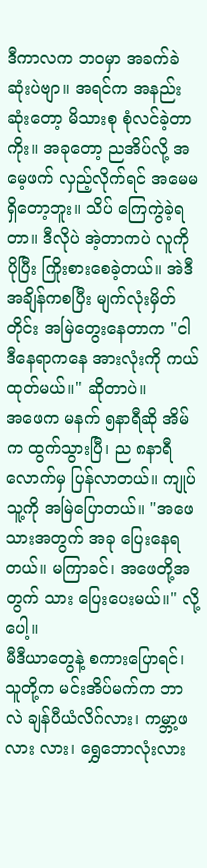ဒီကာလက ဘဝမှာ အခက်ခဲဆုံးပဲဗျာ။ အရင်က အနည်းဆုံးတော့ မိသားစု စုံလင်ခဲ့တာကိုး။ အခုတော့ ညအိပ်လို့ အမေ့ဖက် လှည့်လိုက်ရင် အမေမရှိတော့ဘူး။ သိပ် ကြေကွဲခဲ့ရတာ။ ဒီလိုပဲ အဲ့တာကပဲ လူကို ပိုပြီး ကြိုးစားစေခဲ့တယ်။ အဲဒီအချိန်ကစပြီး မျက်လုံးမှိတ်တိုင်း အမြဲတွေးနေတာက "ငါ ဒီနေရာကနေ အားလုံးကို ကယ်ထုတ်မယ်။" ဆိုတာပဲ။
အဖေက မနက် ၅နာရီဆို အိမ်က ထွက်သွားပြီ၊ ည ၈နာရီလောက်မှ ပြန်လာတယ်။ ကျုပ်သူ့ကို အမြဲပြောတယ်။ "အဖေ သားအတွက် အခု ပြေးနေရတယ်။ မကြာခင်၊ အဖေတို့အတွက် သား ပြေးပေးမယ်။" လို့ပေါ့။
မီဒီယာတွေနဲ့ စကားပြောရင်၊ သူတို့က မင်းအိပ်မက်က ဘာလဲ ချန်ပီယံလိဂ်လား၊ ကမ္ဘာ့ဖလား လား၊ ရွှေဘောလုံးလား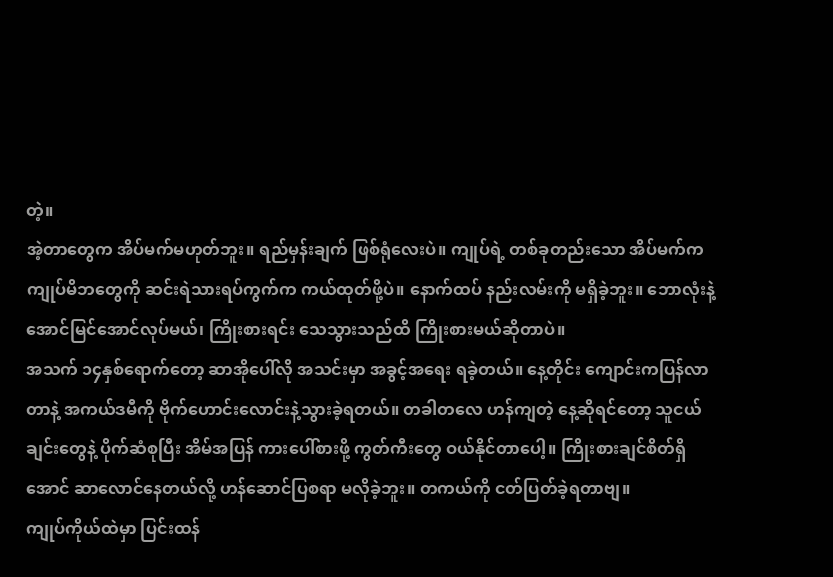တဲ့။
အဲ့တာတွေက အိပ်မက်မဟုတ်ဘူး။ ရည်မှန်းချက် ဖြစ်ရုံလေးပဲ။ ကျုပ်ရဲ့ တစ်ခုတည်းသော အိပ်မက်က ကျုပ်မိဘတွေကို ဆင်းရဲသားရပ်ကွက်က ကယ်ထုတ်ဖို့ပဲ။ နောက်ထပ် နည်းလမ်းကို မရှိခဲ့ဘူး။ ဘောလုံးနဲ့ အောင်မြင်အောင်လုပ်မယ်၊ ကြိုးစားရင်း သေသွားသည်ထိ ကြိုးစားမယ်ဆိုတာပဲ။
အသက် ၁၄နှစ်ရောက်တော့ ဆာအိုပေါ်လို အသင်းမှာ အခွင့်အရေး ရခဲ့တယ်။ နေ့တိုင်း ကျောင်းကပြန်လာတာနဲ့ အကယ်ဒမီကို ဗိုက်ဟောင်းလောင်းနဲ့သွားခဲ့ရတယ်။ တခါတလေ ဟန်ကျတဲ့ နေ့ဆိုရင်တော့ သူငယ်ချင်းတွေနဲ့ ပိုက်ဆံစုပြီး အိမ်အပြန် ကားပေါ်စားဖို့ ကွတ်ကီးတွေ ဝယ်နိုင်တာပေါ့။ ကြိုးစားချင်စိတ်ရှိအောင် ဆာလောင်နေတယ်လို့ ဟန်ဆောင်ပြစရာ မလိုခဲ့ဘူး။ တကယ်ကို ငတ်ပြတ်ခဲ့ရတာဗျ။
ကျုပ်ကိုယ်ထဲမှာ ပြင်းထန်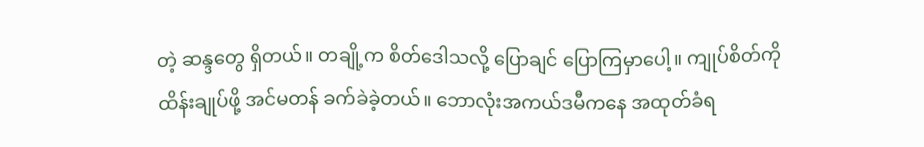တဲ့ ဆန္ဒတွေ ရှိတယ်။ တချို့က စိတ်ဒေါသလို့ ပြောချင် ပြောကြမှာပေါ့။ ကျုပ်စိတ်ကို ထိန်းချုပ်ဖို့ အင်မတန် ခက်ခဲခဲ့တယ်။ ဘောလုံးအကယ်ဒမီကနေ အထုတ်ခံရ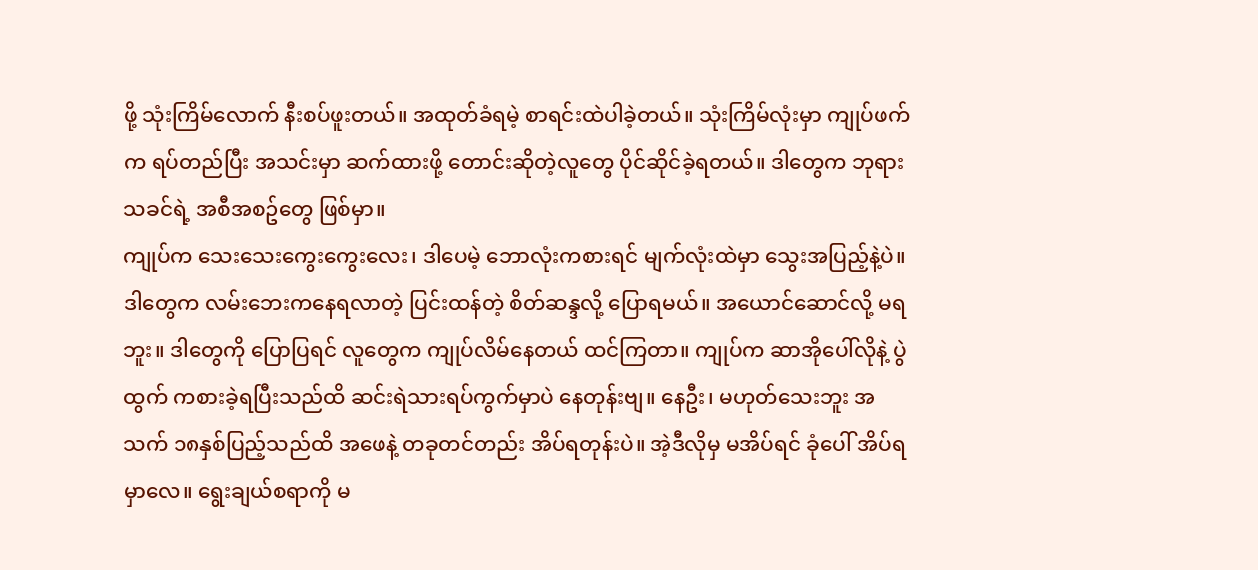ဖို့ သုံးကြိမ်လောက် နီးစပ်ဖူးတယ်။ အထုတ်ခံရမဲ့ စာရင်းထဲပါခဲ့တယ်။ သုံးကြိမ်လုံးမှာ ကျုပ်ဖက်က ရပ်တည်ပြီး အသင်းမှာ ဆက်ထားဖို့ တောင်းဆိုတဲ့လူတွေ ပိုင်ဆိုင်ခဲ့ရတယ်။ ဒါတွေက ဘုရားသခင်ရဲ့ အစီအစဥ်တွေ ဖြစ်မှာ။
ကျုပ်က သေးသေးကွေးကွေးလေး၊ ဒါပေမဲ့ ဘောလုံးကစားရင် မျက်လုံးထဲမှာ သွေးအပြည့်နဲ့ပဲ။ ဒါတွေက လမ်းဘေးကနေရလာတဲ့ ပြင်းထန်တဲ့ စိတ်ဆန္ဒလို့ ပြောရမယ်။ အယောင်ဆောင်လို့ မရဘူး။ ဒါတွေကို ပြောပြရင် လူတွေက ကျုပ်လိမ်နေတယ် ထင်ကြတာ။ ကျုပ်က ဆာအိုပေါ်လိုနဲ့ ပွဲထွက် ကစားခဲ့ရပြီးသည်ထိ ဆင်းရဲသားရပ်ကွက်မှာပဲ နေတုန်းဗျ။ နေဦး၊ မဟုတ်သေးဘူး အသက် ၁၈နှစ်ပြည့်သည်ထိ အဖေနဲ့ တခုတင်တည်း အိပ်ရတုန်းပဲ။ အဲ့ဒီလိုမှ မအိပ်ရင် ခုံပေါ် အိပ်ရမှာလေ။ ရွေးချယ်စရာကို မ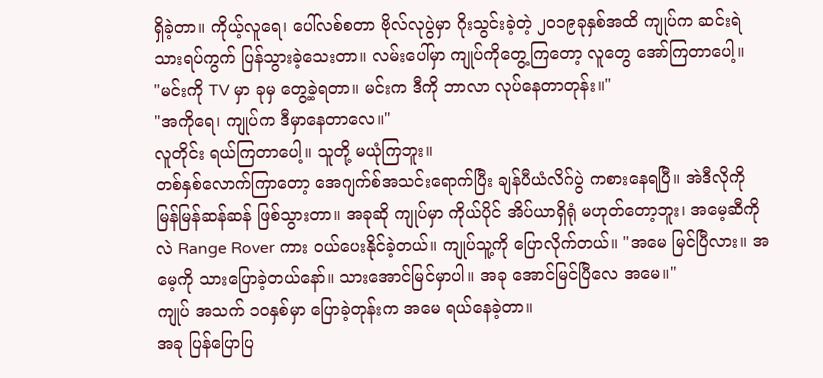ရှိခဲ့တာ။ ကိုယ့်လူရေ၊ ပေါ်လစ်စတာ ဗိုလ်လုပွဲမှာ ဂိုးသွင်းခဲ့တဲ့ ၂၀၁၉ခုနှစ်အထိ ကျုပ်က ဆင်းရဲသားရပ်ကွက် ပြန်သွားခဲ့သေးတာ။ လမ်းပေါ်မှာ ကျုပ်ကိုတွေ့ကြတော့ လူတွေ အော်ကြတာပေါ့။
"မင်းကို TV မှာ ခုမှ တွေ့ခဲ့ရတာ။ မင်းက ဒီကို ဘာလာ လုပ်နေတာတုန်း။"
"အကိုရေ၊ ကျုပ်က ဒီမှာနေတာလေ။"
လူတိုင်း ရယ်ကြတာပေါ့။ သူတို့ မယုံကြဘူး။
တစ်နှစ်လောက်ကြာတော့ အေဂျက်စ်အသင်းရောက်ပြီး ချန်ပီယံလိဂ်ပွဲ ကစားနေရပြီ။ အဲဒီလိုကို မြန်မြန်ဆန်ဆန် ဖြစ်သွားတာ။ အခုဆို ကျုပ်မှာ ကိုယ်ပိုင် အိပ်ယာရှိရုံ မဟုတ်တော့ဘူး၊ အမေ့ဆီကိုလဲ Range Rover ကား ဝယ်ပေးနိုင်ခဲ့တယ်။ ကျုပ်သူ့ကို ပြောလိုက်တယ်။ "အမေ မြင်ပြီလား။ အမေ့ကို သားပြောခဲ့တယ်နော်။ သားအောင်မြင်မှာပါ။ အခု အောင်မြင်ပြီလေ အမေ။"
ကျုပ် အသက် ၁၀နှစ်မှာ ပြောခဲ့တုန်းက အမေ ရယ်နေခဲ့တာ။
အခု ပြန်ပြောပြ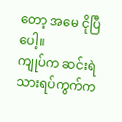တော့ အမေ ငိုပြီပေါ့။
ကျုပ်က ဆင်းရဲသားရပ်ကွက်က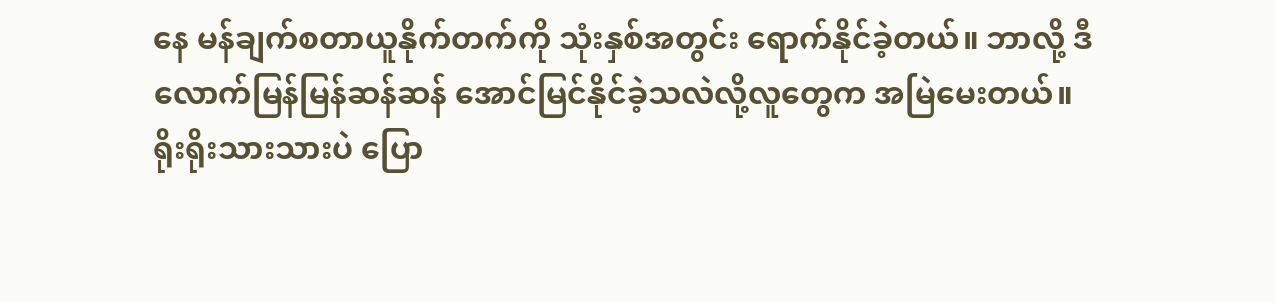နေ မန်ချက်စတာယူနိုက်တက်ကို သုံးနှစ်အတွင်း ရောက်နိုင်ခဲ့တယ်။ ဘာလို့ ဒီလောက်မြန်မြန်ဆန်ဆန် အောင်မြင်နိုင်ခဲ့သလဲလို့လူတွေက အမြဲမေးတယ်။ ရိုးရိုးသားသားပဲ ပြော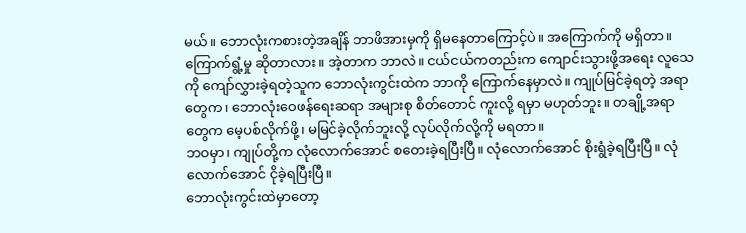မယ်။ ဘောလုံးကစားတဲ့အချိန် ဘာဖိအားမှကို ရှိမနေတာကြောင့်ပဲ။ အကြောက်ကို မရှိတာ။ ကြောက်ရွံ့မှု ဆိုတာလား။ အဲ့တာက ဘာလဲ။ ငယ်ငယ်ကတည်းက ကျောင်းသွားဖို့အရေး လူသေကို ကျော်လွှားခဲ့ရတဲ့သူက ဘောလုံးကွင်းထဲက ဘာကို ကြောက်နေမှာလဲ။ ကျုပ်မြင်ခဲ့ရတဲ့ အရာတွေက၊ ဘောလုံးဝေဖန်ရေးဆရာ အများစု စိတ်တောင် ကူးလို့ ရမှာ မဟုတ်ဘူး။ တချို့အရာတွေက မေ့ပစ်လိုက်ဖို့၊ မမြင်ခဲ့လိုက်ဘူးလို့ လုပ်လိုက်လို့ကို မရတာ။
ဘဝမှာ၊ ကျုပ်တို့က လုံလောက်အောင် စတေးခဲ့ရပြီးပြီ။ လုံလောက်အောင် စိုးရွံခဲ့ရပြီးပြီ။ လုံလောက်အောင် ငိုခဲ့ရပြီးပြီ။
ဘောလုံးကွင်းထဲမှာတော့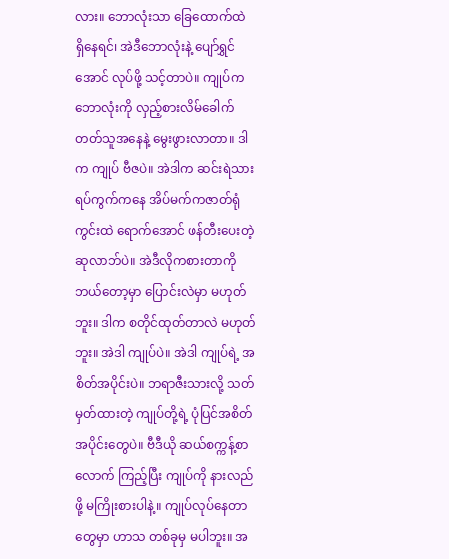လား။ ဘောလုံးသာ ခြေထောက်ထဲ ရှိနေရင်၊ အဲဒီဘောလုံးနဲ့ ပျော်ရွှင်အောင် လုပ်ဖို့ သင့်တာပဲ။ ကျုပ်က ဘောလုံးကို လှည့်စားလိမ်ခေါက်တတ်သူအနေနဲ့ မွေးဖွားလာတာ။ ဒါက ကျုပ် ဗီဇပဲ။ အဲဒါက ဆင်းရဲသားရပ်ကွက်ကနေ အိပ်မက်ကဇာတ်ရုံကွင်းထဲ ရောက်အောင် ဖန်တီးပေးတဲ့ ဆုလာဘ်ပဲ။ အဲဒီလိုကစားတာကို ဘယ်တော့မှာ ပြောင်းလဲမှာ မဟုတ်ဘူး။ ဒါက စတိုင်ထုတ်တာလဲ မဟုတ်ဘူး။ အဲဒါ ကျုပ်ပဲ။ အဲဒါ ကျုပ်ရဲ့ အစိတ်အပိုင်းပဲ။ ဘရာဇီးသားလို့ သတ်မှတ်ထားတဲ့ ကျုပ်တို့ရဲ့ ပုံပြင်အစိတ်အပိုင်းတွေပဲ။ ဗီဒီယို ဆယ်စက္ကန့်စာလောက် ကြည့်ပြီး ကျုပ်ကို နားလည်ဖို့ မကြိုးစားပါနဲ့။ ကျုပ်လုပ်နေတာတွေမှာ ဟာသ တစ်ခုမှ မပါဘူး။ အ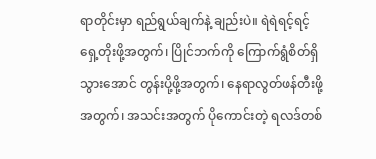ရာတိုင်းမှာ ရည်ရွယ်ချက်နဲ့ ချည်းပဲ။ ရဲရဲရင့်ရင့် ရှေ့တိုးဖို့အတွက်၊ ပြိုင်ဘက်ကို ကြောက်ရွံစိတ်ရှိသွားအောင် တွန်းပို့ဖို့အတွက်၊ နေရာလွတ်ဖန်တီးဖို့အတွက်၊ အသင်းအတွက် ပိုကောင်းတဲ့ ရလဒ်တစ်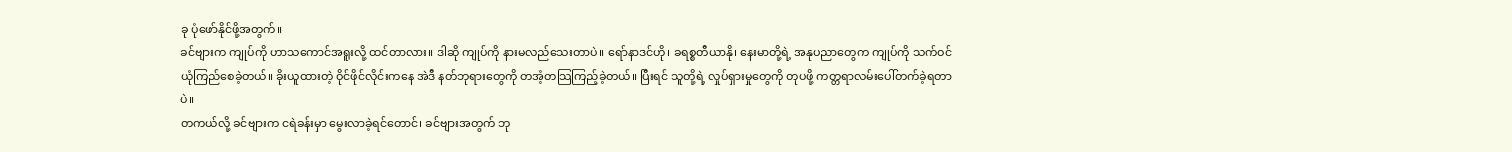ခု ပုံဖော်နိုင်ဖို့အတွက်။
ခင်ဗျားက ကျုပ်ကို ဟာသကောင်အရူးလို့ ထင်တာလား။ ဒါဆို ကျုပ်ကို နားမလည်သေးတာပဲ။ ရော်နာဒင်ဟို၊ ခရစ္စတီယာနို၊ နေးမာတို့ရဲ့ အနုပညာတွေက ကျုပ်ကို သက်ဝင်ယုံကြည်စေခဲ့တယ်။ ခိုးယူထားတဲ့ ဝိုင်ဖိုင်လိုင်းကနေ အဲဒီ နတ်ဘုရားတွေကို တအံ့တသြကြည့်ခဲ့တယ်။ ပြီးရင် သူတို့ရဲ့ လှုပ်ရှားမှုတွေကို တုပဖို့ ကတ္တရာလမ်းပေါ်တက်ခဲ့ရတာပဲ။
တကယ်လို့ ခင်ဗျားက ငရဲခန်းမှာ မွေးလာခဲ့ရင်တောင်၊ ခင်ဗျားအတွက် ဘု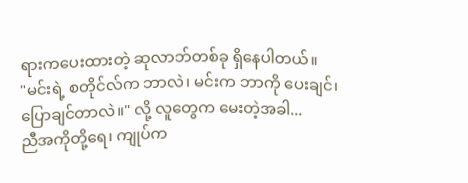ရားကပေးထားတဲ့ ဆုလာဘ်တစ်ခု ရှိနေပါတယ်။
"မင်းရဲ့ စတိုင်လ်က ဘာလဲ၊ မင်းက ဘာကို ပေးချင်၊ ပြောချင်တာလဲ။" လို့ လူတွေက မေးတဲ့အခါ...
ညီအကိုတို့ရေ၊ ကျုပ်က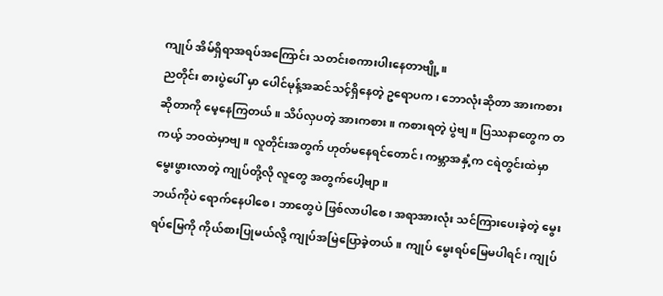ကျုပ် အိမ်ရှိရာအရပ်အကြောင်း သတင်းစကားပါးနေတာဗျို့။
ညတိုင်း စားပွဲပေါ် မှာ ပေါင်မုန့်အဆင်သင့်ရှိနေတဲ့ ဥရောပက၊ ဘောလုံးဆိုတာ အားကစား ဆိုတာကို မေ့နေကြတယ်။ သိပ်လှပတဲ့ အားကစား။ ကစားရတဲ့ ပွဲဗျ။ ပြဿနာတွေက တကယ့် ဘဝထဲမှာဗျ။ လူတိုင်းအတွက် ဟုတ်မနေရင်တောင်၊ ကမ္ဘာအနှံ့က ငရဲတွင်းထဲမှာ မွေးဖွားလာတဲ့ ကျုပ်တို့လို လူတွေ အတွက်ပေါ့ဗျာ။
ဘယ်ကိုပဲ ရောက်နေပါစေ၊ ဘာတွေပဲ ဖြစ်လာပါစေ၊ အရာအားလုံး သင်ကြားပေးခဲ့တဲ့ မွေးရပ်မြေကို ကိုယ်စားပြုမယ်လို့ ကျုပ်အမြဲပြောခဲ့တယ်။ ကျုပ် မွေးရပ်မြေမပါရင်၊ ကျုပ်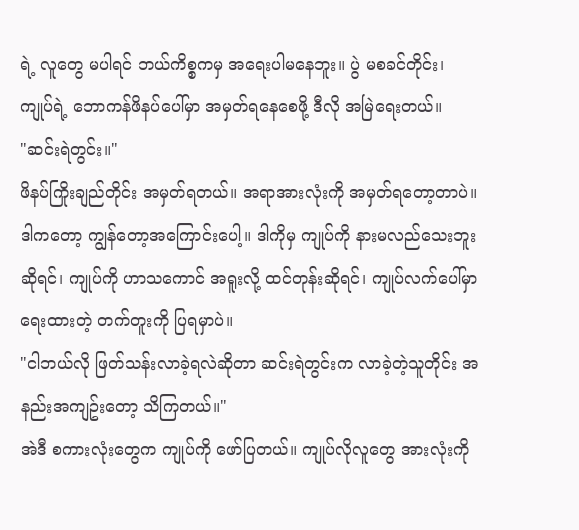ရဲ့ လူတွေ မပါရင် ဘယ်ကိစ္စကမှ အရေးပါမနေဘူး။ ပွဲ မစခင်တိုင်း၊ ကျုပ်ရဲ့ ဘောကန်ဖိနပ်ပေါ်မှာ အမှတ်ရနေစေဖို့ ဒီလို အမြဲရေးတယ်။
"ဆင်းရဲတွင်း။"
ဖိနပ်ကြိုးချည်တိုင်း အမှတ်ရတယ်။ အရာအားလုံးကို အမှတ်ရတော့တာပဲ။
ဒါကတော့ ကျွန်တော့အကြောင်းပေါ့။ ဒါကိုမှ ကျုပ်ကို နားမလည်သေးဘူးဆိုရင်၊ ကျုပ်ကို ဟာသကောင် အရူးလို့ ထင်တုန်းဆိုရင်၊ ကျုပ်လက်ပေါ်မှာ ရေးထားတဲ့ တက်တူးကို ပြရမှာပဲ။
"ငါဘယ်လို ဖြတ်သန်းလာခဲ့ရလဲဆိုတာ ဆင်းရဲတွင်းက လာခဲ့တဲ့သူတိုင်း အနည်းအကျဥ်းတော့ သိကြတယ်။"
အဲဒီ စကားလုံးတွေက ကျုပ်ကို ဖော်ပြတယ်။ ကျုပ်လိုလူတွေ အားလုံးကို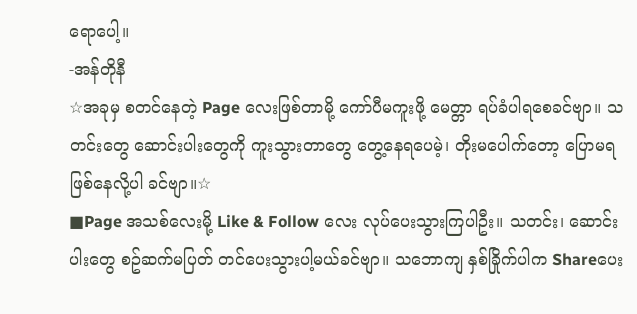ရောပေါ့။
-အန်တိုနီ
☆အခုမှ စတင်နေတဲ့ Page လေးဖြစ်တာမို့ ကော်ပီမကူးဖို့ မေတ္တာ ရပ်ခံပါရစေခင်ဗျာ။ သတင်းတွေ ဆောင်းပါးတွေကို ကူးသွားတာတွေ တွေ့နေရပေမဲ့၊ တိုးမပေါက်တော့ ပြောမရ ဖြစ်နေလို့ပါ ခင်ဗျာ။☆
■Page အသစ်လေးမို့ Like & Follow လေး လုပ်ပေးသွားကြပါဦး။ သတင်း၊ ဆောင်းပါးတွေ စဥ်ဆက်မပြတ် တင်ပေးသွားပါ့မယ်ခင်ဗျာ။ သဘောကျ နှစ်ခြိုက်ပါက Shareပေး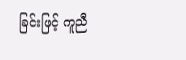ခြင်းဖြင့် ကူညီ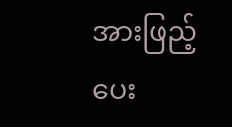အားဖြည့်ပေး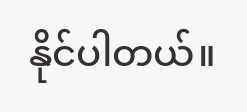နိုင်ပါတယ်။